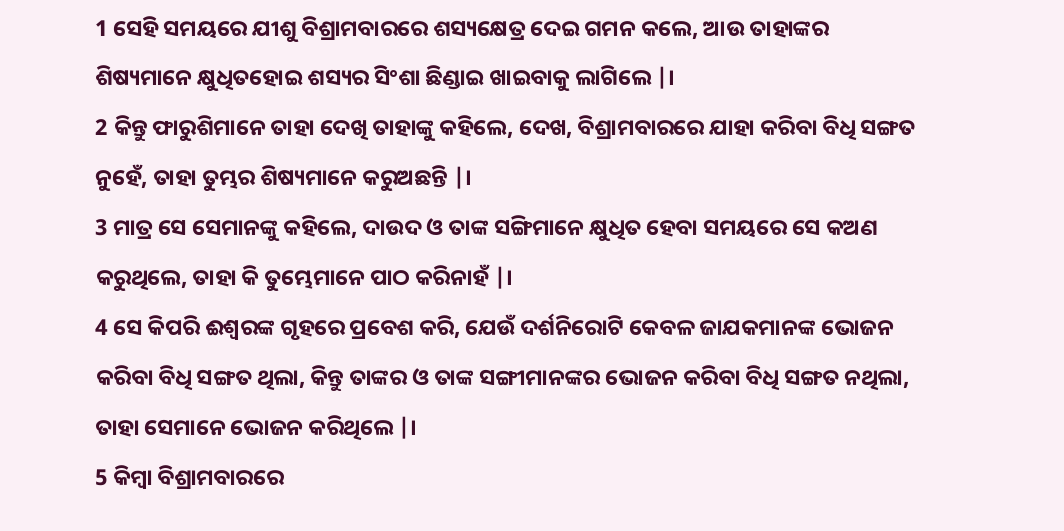1 ସେହି ସମୟରେ ଯୀଶୁ ବିଶ୍ରାମବାରରେ ଶସ୍ୟକ୍ଷେତ୍ର ଦେଇ ଗମନ କଲେ, ଆଉ ତାହାଙ୍କର ଶିଷ୍ୟମାନେ କ୍ଷୁଧିତହୋଇ ଶସ୍ୟର ସିଂଶା ଛିଣ୍ଡାଇ ଖାଇବାକୁ ଲାଗିଲେ |।
2 କିନ୍ତୁ ଫାରୁଶିମାନେ ତାହା ଦେଖି ତାହାଙ୍କୁ କହିଲେ, ଦେଖ, ବିଶ୍ରାମବାରରେ ଯାହା କରିବା ବିଧି ସଙ୍ଗତ ନୁହେଁ, ତାହା ତୁମ୍ଭର ଶିଷ୍ୟମାନେ କରୁଅଛନ୍ତି |।
3 ମାତ୍ର ସେ ସେମାନଙ୍କୁ କହିଲେ, ଦାଉଦ ଓ ତାଙ୍କ ସଙ୍ଗିମାନେ କ୍ଷୁଧିତ ହେବା ସମୟରେ ସେ କଅଣ କରୁଥିଲେ, ତାହା କି ତୁମ୍ଭେମାନେ ପାଠ କରିନାହଁ |।
4 ସେ କିପରି ଈଶ୍ୱରଙ୍କ ଗୃହରେ ପ୍ରବେଶ କରି, ଯେଉଁ ଦର୍ଶନିରୋଟି କେବଳ ଜାଯକମାନଙ୍କ ଭୋଜନ କରିବା ବିଧି ସଙ୍ଗତ ଥିଲା, କିନ୍ତୁ ତାଙ୍କର ଓ ତାଙ୍କ ସଙ୍ଗୀମାନଙ୍କର ଭୋଜନ କରିବା ବିଧି ସଙ୍ଗତ ନଥିଲା, ତାହା ସେମାନେ ଭୋଜନ କରିଥିଲେ |।
5 କିମ୍ବା ବିଶ୍ରାମବାରରେ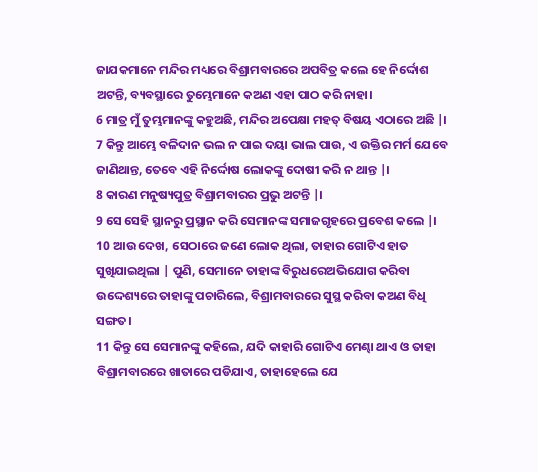ଜାଯକମାନେ ମନ୍ଦିର ମଧ୍ୟରେ ବିଶ୍ରାମବାରରେ ଅପବିତ୍ର କଲେ ହେ ନିର୍ଦ୍ଦୋଶ ଅଟନ୍ତି, ବ୍ୟବସ୍ଥାରେ ତୁମ୍ଭେମାନେ କଅଣ ଏହା ପାଠ କରି ନାହା।
6 ମାତ୍ର ମୁଁ ତୁମ୍ଭମାନଙ୍କୁ କହୁଅଛି, ମନ୍ଦିର ଅପେକ୍ଷା ମହତ୍ ବିଷୟ ଏଠାରେ ଅଛି |।
7 କିନ୍ତୁ ଆମ୍ଭେ ବଳିଦାନ ଭଲ ନ ପାଇ ଦୟା ଭାଲ ପାଉ, ଏ ଉକ୍ତିର ମର୍ମ ଯେବେ ଜାଣିଥାନ୍ତ, ତେବେ ଏହି ନିର୍ଦ୍ଦୋଷ ଲୋକଙ୍କୁ ଦୋଷୀ କରି ନ ଥାନ୍ତ |।
8 କାରଣ ମନୁଷ୍ୟପୁତ୍ର ବିଶ୍ରାମବାରର ପ୍ରଭୁ ଅଟନ୍ତି |।
9 ସେ ସେହି ସ୍ଥାନରୁ ପ୍ରସ୍ଥାନ କରି ସେମାନଙ୍କ ସମାଜଗୃହରେ ପ୍ରବେଶ କଲେ |।
10 ଆଉ ଦେଖ, ସେଠାରେ ଜଣେ ଲୋକ ଥିଲା, ତାହାର ଗୋଟିଏ ହାତ ସୁଖିଯାଇଥିଲା | ପୁଣି, ସେମାନେ ତାହାଙ୍କ ବିରୁଧରେଅଭିଯୋଗ କରିବା ଉଦ୍ଦେଶ୍ୟରେ ତାହାଙ୍କୁ ପଚାରିଲେ, ବିଶ୍ରାମବାରରେ ସୁସ୍ଥ କରିବା କଅଣ ବିଧି ସଙ୍ଗତ।
11 କିନ୍ତୁ ସେ ସେମାନଙ୍କୁ କହିଲେ, ଯଦି କାହାରି ଗୋଟିଏ ମେଣ୍ଢା ଥାଏ ଓ ତାହା ବିଶ୍ରାମବାରରେ ଖାତାରେ ପଡିଯାଏ, ତାହାହେଲେ ଯେ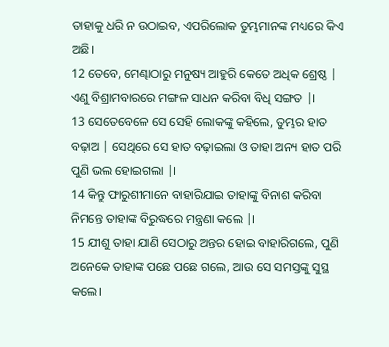ତାହାକୁ ଧରି ନ ଉଠାଇବ, ଏପରିଲୋକ ତୁମ୍ଭମାନଙ୍କ ମଧ୍ୟରେ କିଏ ଅଛି।
12 ତେବେ, ମେଣ୍ଢାଠାରୁ ମନୁଷ୍ୟ ଆହୁରି କେତେ ଅଧିକ ଶ୍ରେଷ୍ଠ | ଏଣୁ ବିଶ୍ରାମବାରରେ ମଙ୍ଗଳ ସାଧନ କରିବା ବିଧି ସଙ୍ଗତ |।
13 ସେତେବେଳେ ସେ ସେହି ଲୋକଙ୍କୁ କହିଲେ, ତୁମ୍ଭର ହାତ ବଢ଼ାଅ | ସେଥିରେ ସେ ହାତ ବଢ଼ାଇଲା ଓ ତାହା ଅନ୍ୟ ହାତ ପରି ପୁଣି ଭଲ ହୋଇଗଲା |।
14 କିନ୍ତୁ ଫାରୁଶୀମାନେ ବାହାରିଯାଇ ତାହାଙ୍କୁ ବିନାଶ କରିବା ନିମନ୍ତେ ତାହାଙ୍କ ବିରୁଦ୍ଧରେ ମନ୍ତ୍ରଣା କଲେ |।
15 ଯୀଶୁ ତାହା ଯାଣି ସେଠାରୁ ଅନ୍ତର ହୋଇ ବାହାରିଗଲେ, ପୁଣି ଅନେକେ ତାହାଙ୍କ ପଛେ ପଛେ ଗଲେ, ଆଉ ସେ ସମସ୍ତଙ୍କୁ ସୁସ୍ଥ କଲେ।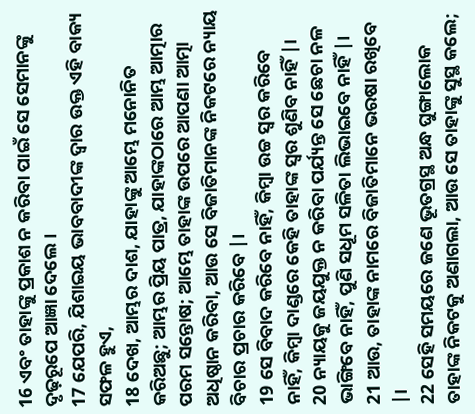16 ଏବଂ ତାହାଙ୍କୁ ପ୍ରକାଶ ନ କରିବା ପାଇଁ ସେ ସେମାନଙ୍କୁ ଦୃଢ଼ରୂପେ ଆଜ୍ଞା ଦେଲେ।
17 ଯେପରି, ଯିଶାଇୟ ଭାବବାଦୀଙ୍କ ଦ୍ୱାର ଉକ୍ତ ଏହି ବାକ୍ୟ ସଫଳ ହୁଏ,
18 ଦେଖ, ଆମ୍ଭର ଦାଶ, ଯାହାଙ୍କୁ ଆମ୍ଭେ ମନୋନିତ କରିଅଛୁ; ଆମ୍ଭର ପ୍ରିୟ ପାତ୍ର, ଯାହାଙ୍କଠାରେ ଆମ୍ଭ ଆତ୍ମାର ପରମ ସନ୍ତୋଷ; ଆମ୍ଭେ ତାହାଙ୍କ ଉପରେ ଆପଣା ଆତ୍ମା ଅଧିଷ୍ଠାନ କରିବା, ଆଉ ସେ ବିଜାତିମାନଙ୍କ ନିକଟରେ ନ୍ୟାୟ ବିଚାର ପ୍ରଚାର କରିବେ |।
19 ସେ ବିବାଦ କରିବେ ନାହିଁ, କିମ୍ବା ଉଚ୍ଚ ସ୍ୱର କରିବେ ନାହିଁ, କିମ୍ବା ଦାଣ୍ଡରେ କେହି ତାହାଙ୍କ ସ୍ୱର ଶୁଣିବ ନାହିଁ |।
20 ନ୍ୟାୟକୁ ଜୟଯୁକ୍ତ ନ କରିବା ପର୍ଯ୍ୟନ୍ତ ସେ ଛେଚା ନଳ ଭାଙ୍ଗିବେ ନାହିଁ, ପୁଣି ସଧୂମ ସଳିତା ଲିଭାଇବେ ନାହିଁ |।
21 ଆଉ, ତାହାଙ୍କ ନାମରେ ବିଜାତିମାନେ ଭରଷା ରଖିବେ |।
22 ସେହି ସମୟରେ ଜଣେ ଭୂତଗ୍ରସ୍ଥ ଅନ୍ଧ ଘୁଙ୍ଗାଲୋକ ତାହାଙ୍କ ନିକଟକୁ ଅଣାଗଲା, ଆଉ ସେ ତାହାଙ୍କୁ ସୁସ୍ଥ କଲେ;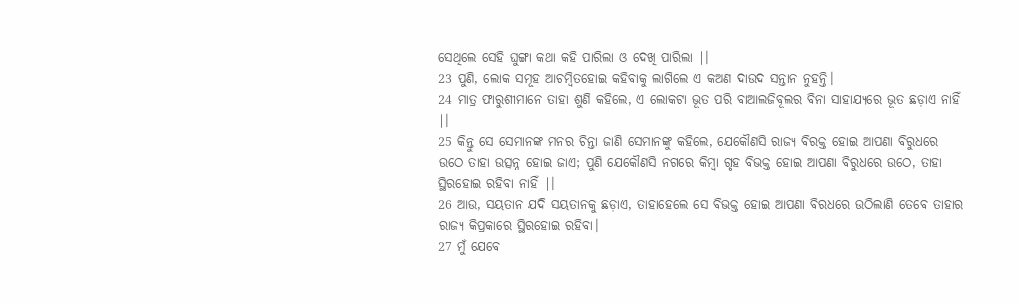ସେଥିଲେ ସେହି ଘୁଙ୍ଗା କଥା କହି ପାରିଲା ଓ ଦେଖି ପାରିଲା |।
23 ପୁଣି, ଲୋକ ସମୂହ ଆଚମ୍ବିତହୋଇ କହିବାକୁ ଲାଗିଲେ ଏ କଅଣ ଦାଉଦ ସନ୍ତାନ ନୁହନ୍ତି।
24 ମାତ୍ର ଫାରୁଶୀମାନେ ତାହା ଶୁଣି କହିଲେ, ଏ ଲୋକଟା ଭୂତ ପରି ବାଆଲଜିବୂଲର ବିନା ସାହାଯ୍ୟରେ ଭୂତ ଛଡ଼ାଏ ନାହିଁ |।
25 କିନ୍ତୁ ସେ ସେମାନଙ୍କ ମନର ଚିନ୍ତା ଜାଣି ସେମାନଙ୍କୁ କହିଲେ, ଯେକୌଣସି ରାଜ୍ୟ ବିରକ୍ତ ହୋଇ ଆପଣା ବିରୁଧରେ ଉଠେ ତାହା ଉତ୍ସନ୍ନ ହୋଇ ଜାଏ; ପୁଣି ଯେକୌଣସି ନଗରେ କିମ୍ବା ଗୃହ ବିଭକ୍ତ ହୋଇ ଆପଣା ବିରୁଧରେ ଉଠେ, ତାହା ସ୍ଥିରହୋଇ ରହିବା ନାହିଁ |।
26 ଆଉ, ସୟତାନ ଯଦି ସୟତାନକୁ ଛଡ଼ାଏ, ତାହାହେଲେ ସେ ବିଭକ୍ତ ହୋଇ ଆପଣା ବିରଧରେ ଉଠିଲାଣି ତେବେ ତାହାର ରାଜ୍ୟ କିପ୍ରକାରେ ସ୍ଥିରହୋଇ ରହିବା।
27 ମୁଁ ଯେବେ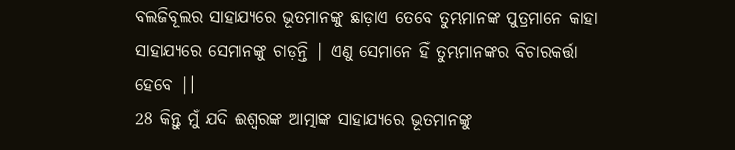ବଲଜିବୂଲର ସାହାଯ୍ୟରେ ଭୂତମାନଙ୍କୁ ଛାଡ଼ାଏ ତେବେ ତୁମ୍ଭମାନଙ୍କ ପୁତ୍ରମାନେ କାହା ସାହାଯ୍ୟରେ ସେମାନଙ୍କୁ ଚାଡ଼ନ୍ତି | ଏଣୁ ସେମାନେ ହିଁ ତୁମ୍ଭମାନଙ୍କର ବିଚାରକର୍ତ୍ତା ହେବେ |।
28 କିନ୍ତୁ ମୁଁ ଯଦି ଈଶ୍ୱରଙ୍କ ଆତ୍ମାଙ୍କ ସାହାଯ୍ୟରେ ଭୂତମାନଙ୍କୁ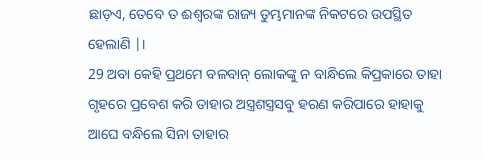ଛାଡ଼ଏ, ତେବେ ତ ଈଶ୍ୱରଙ୍କ ରାଜ୍ୟ ତୁମ୍ଭମାନଙ୍କ ନିକଟରେ ଉପସ୍ଥିତ ହେଲାଣି |।
29 ଅବା କେହି ପ୍ରଥମେ ବଳବାନ୍ ଲୋକଙ୍କୁ ନ ବାନ୍ଧିଲେ କିପ୍ରକାରେ ତାହା ଗୃହରେ ପ୍ରବେଶ କରି ତାହାର ଅସ୍ତ୍ରଶସ୍ତ୍ରସବୁ ହରଣ କରିପାରେ ହାହାକୁ ଆଘେ ବନ୍ଧିଲେ ସିନା ତାହାର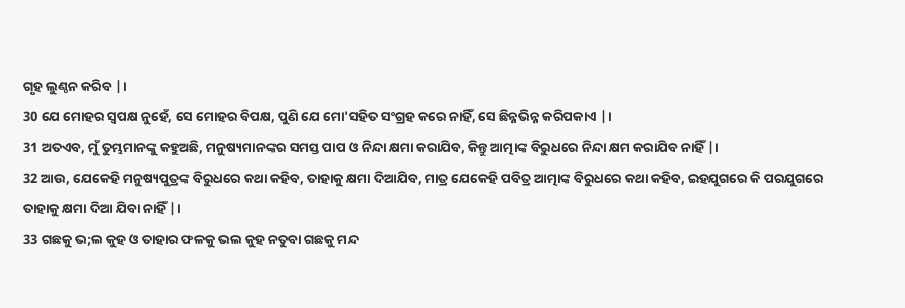ଗୃହ ଲୁଣ୍ଠନ କରିବ |।
30 ଯେ ମୋହର ସ୍ୱପକ୍ଷ ନୁହେଁ, ସେ ମୋହର ବିପକ୍ଷ, ପୁଣି ଯେ ମୋ'ସହିତ ସଂଗ୍ରହ କରେ ନାହିଁ, ସେ ଛିନ୍ନଭିନ୍ନ କରିପକାଏ |।
31 ଅତଏବ, ମୁଁ ତୁମ୍ଭମାନଙ୍କୁ କହୁଅଛି, ମନୁଷ୍ୟମାନଙ୍କର ସମସ୍ତ ପାପ ଓ ନିନ୍ଦା କ୍ଷମା କରାଯିବ, କିନ୍ତୁ ଆତ୍ମାଙ୍କ ବିରୁଧରେ ନିନ୍ଦା କ୍ଷମ କରାଯିବ ନାହିଁ |।
32 ଆଉ, ଯେକେହି ମନୁଷ୍ୟପୁତ୍ରଙ୍କ ବିରୁଧରେ କଥା କହିବ, ତାହାକୁ କ୍ଷମା ଦିଆଯିବ, ମାତ୍ର ଯେକେହି ପବିତ୍ର ଆତ୍ମାଙ୍କ ବିରୁଧରେ କଥା କହିବ, ଇହଯୁଗରେ କି ପରଯୁଗରେ ତାହାକୁ କ୍ଷମା ଦିଆ ଯିବା ନାହିଁ |।
33 ଗଛକୁ ଭ;ଲ କୁହ ଓ ତାହାର ଫଳକୁ ଭଲ କୁହ ନତୁବା ଗଛକୁ ମନ୍ଦ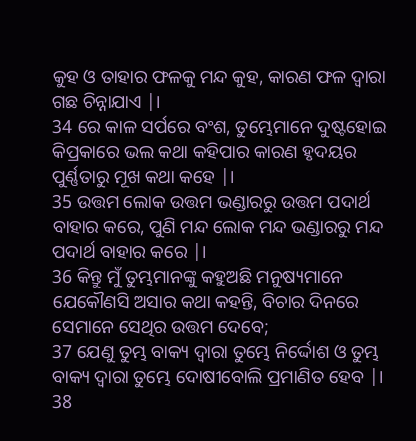କୁହ ଓ ତାହାର ଫଳକୁ ମନ୍ଦ କୁହ, କାରଣ ଫଳ ଦ୍ୱାରା ଗଛ ଚିନ୍ନାଯାଏ |।
34 ରେ କାଳ ସର୍ପରେ ବଂଶ, ତୁମ୍ଭେମାନେ ଦୁଷ୍ଟହୋଇ କିପ୍ରକାରେ ଭଲ କଥା କହିପାର କାରଣ ହୃଦୟର ପୁର୍ଣ୍ଣତାରୁ ମୂଖ କଥା କହେ |।
35 ଉତ୍ତମ ଲୋକ ଉତ୍ତମ ଭଣ୍ଡାରରୁ ଉତ୍ତମ ପଦାର୍ଥ ବାହାର କରେ, ପୁଣି ମନ୍ଦ ଲୋକ ମନ୍ଦ ଭଣ୍ଡାରରୁ ମନ୍ଦ ପଦାର୍ଥ ବାହାର କରେ |।
36 କିନ୍ତୁ ମୁଁ ତୁମ୍ଭମାନଙ୍କୁ କହୁଅଛି ମନୁଷ୍ୟମାନେ ଯେକୌଣସି ଅସାର କଥା କହନ୍ତି, ବିଚାର ଦିନରେ ସେମାନେ ସେଥିର ଉତ୍ତମ ଦେବେ;
37 ଯେଣୁ ତୁମ୍ଭ ବାକ୍ୟ ଦ୍ୱାରା ତୁମ୍ଭେ ନିର୍ଦ୍ଦୋଶ ଓ ତୁମ୍ଭ ବାକ୍ୟ ଦ୍ୱାରା ତୁମ୍ଭେ ଦୋଷୀବୋଲି ପ୍ରମାଣିତ ହେବ |।
38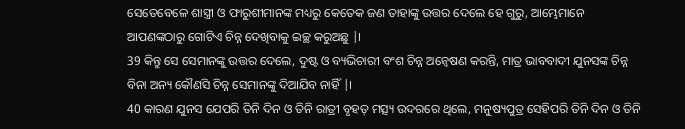ସେତେବେଳେ ଶାସ୍ତ୍ରୀ ଓ ଫାରୁଶୀମାନଙ୍କ ମଧ୍ୟରୁ କେତେକ ଜଣ ତାହାଙ୍କୁ ଉତ୍ତର ଦେଲେ ହେ ଗୁରୁ, ଆମ୍ଭେମାନେ ଆପଣଙ୍କଠାରୁ ଗୋଟିଏ ଚିନ୍ନ ଦେଖିବାକୁ ଇଚ୍ଛ କରୁଅଛୁ |।
39 କିନ୍ତୁ ସେ ସେମାନଙ୍କୁ ଉତ୍ତର ଦେଲେ, ଦୁଷ୍ଟ ଓ ବ୍ୟଭିଚାରୀ ବଂଶ ଚିନ୍ନ ଅନ୍ୱେଷଣ କରନ୍ତି, ମାତ୍ର ଭାବବାଦୀ ଯୁନସଙ୍କ ଚିନ୍ନ ବିନା ଅନ୍ୟ କୌଣସି ଚିନ୍ନ ସେମାନଙ୍କୁ ଦିଆଯିବ ନାହିଁ |।
40 କାରଣ ଯୁନସ ଯେପରି ତିନି ଦିନ ଓ ତିନି ରାତ୍ରୀ ବୃହତ୍ ମତ୍ସ୍ୟ ଉଦରରେ ଥିଲେ, ମନୁଷ୍ୟପୁତ୍ର ସେହିପରି ତିନି ଦିନ ଓ ତିନି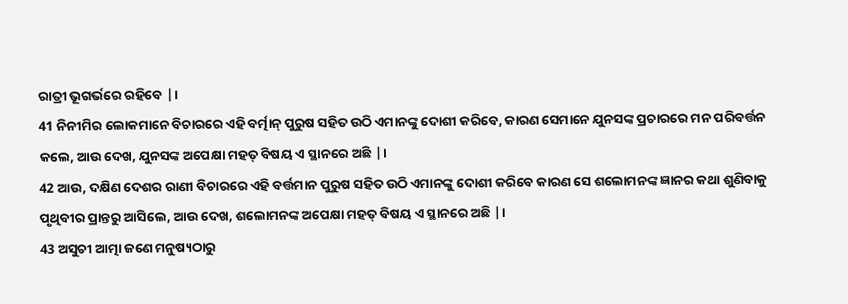ରାତ୍ରୀ ଭୂଗର୍ଭରେ ରହିବେ |।
41 ନିନୀମିର ଲୋକମାନେ ବିଚାରରେ ଏହି ବର୍ତ୍ମାନ୍ ପୁରୁଷ ସହିତ ଉଠି ଏମାନଙ୍କୁ ଦୋଶୀ କରିବେ, କାରଣ ସେମାନେ ଯୁନସଙ୍କ ପ୍ରଚାରରେ ମନ ପରିବର୍ତ୍ତନ କଲେ, ଆଉ ଦେଖ, ଯୁନସଙ୍କ ଅପେକ୍ଷା ମହତ୍ ବିଷୟ ଏ ସ୍ଥାନରେ ଅଛି |।
42 ଆଉ, ଦକ୍ଷିଣ ଦେଶର ରାଣୀ ବିଚାରରେ ଏହି ବର୍ତ୍ତମାନ ପୁରୁଷ ସହିତ ଉଠି ଏମାନଙ୍କୁ ଦୋଶୀ କରିବେ କାରଣ ସେ ଶଲୋମନଙ୍କ ଜ୍ଞାନର କଥା ଶୁଣିବାକୁ ପୃଥିବୀର ପ୍ରାନ୍ତରୁ ଆସିଲେ, ଆଉ ଦେଖ, ଶଲୋମନଙ୍କ ଅପେକ୍ଷା ମହତ୍ ବିଷୟ ଏ ସ୍ଥାନରେ ଅଛି |।
43 ଅସୁଚୀ ଆତ୍ମା ଜଣେ ମନୁଷ୍ୟଠାରୁ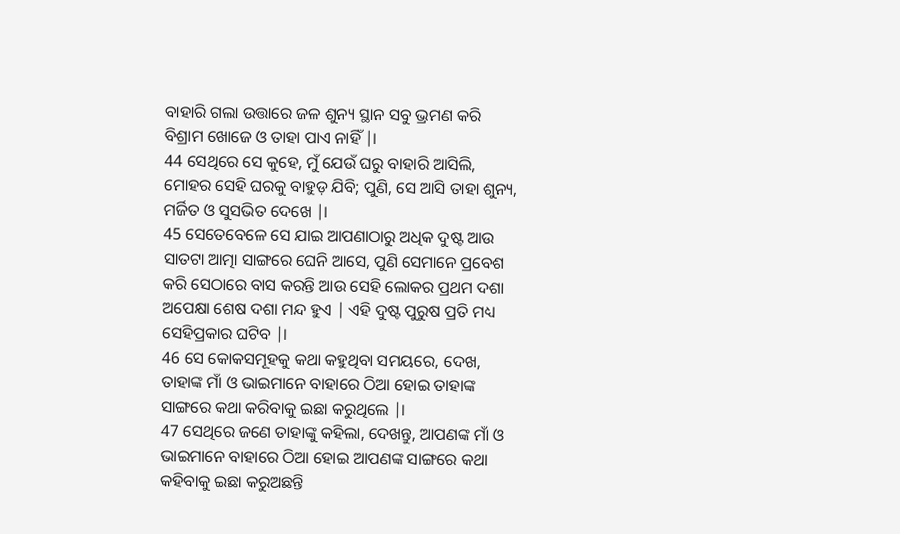ବାହାରି ଗଲା ଉତ୍ତାରେ ଜଳ ଶୁନ୍ୟ ସ୍ଥାନ ସବୁ ଭ୍ରମଣ କରି ବିଶ୍ରାମ ଖୋଜେ ଓ ତାହା ପାଏ ନାହିଁ |।
44 ସେଥିରେ ସେ କୁହେ, ମୁଁ ଯେଉଁ ଘରୁ ବାହାରି ଆସିଲି, ମୋହର ସେହି ଘରକୁ ବାହୁଡ଼ ଯିବି; ପୁଣି, ସେ ଆସି ତାହା ଶୁନ୍ୟ, ମର୍ଜିତ ଓ ସୁସଭିତ ଦେଖେ |।
45 ସେତେବେଳେ ସେ ଯାଇ ଆପଣାଠାରୁ ଅଧିକ ଦୁଷ୍ଟ ଆଉ ସାତଟା ଆତ୍ମା ସାଙ୍ଗରେ ଘେନି ଆସେ, ପୁଣି ସେମାନେ ପ୍ରବେଶ କରି ସେଠାରେ ବାସ କରନ୍ତି ଆଉ ସେହି ଲୋକର ପ୍ରଥମ ଦଶା ଅପେକ୍ଷା ଶେଷ ଦଶା ମନ୍ଦ ହୁଏ | ଏହି ଦୁଷ୍ଟ ପୁରୁଷ ପ୍ରତି ମଧ୍ୟ ସେହିପ୍ରକାର ଘଟିବ |।
46 ସେ କୋକସମୂହକୁ କଥା କହୁଥିବା ସମୟରେ, ଦେଖ, ତାହାଙ୍କ ମାଁ ଓ ଭାଇମାନେ ବାହାରେ ଠିଆ ହୋଇ ତାହାଙ୍କ ସାଙ୍ଗରେ କଥା କରିବାକୁ ଇଛା କରୁଥିଲେ |।
47 ସେଥିରେ ଜଣେ ତାହାଙ୍କୁ କହିଲା, ଦେଖନ୍ତୁ, ଆପଣଙ୍କ ମାଁ ଓ ଭାଇମାନେ ବାହାରେ ଠିଆ ହୋଇ ଆପଣଙ୍କ ସାଙ୍ଗରେ କଥା କହିବାକୁ ଇଛା କରୁଅଛନ୍ତି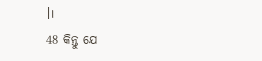|।
48 କିନ୍ତୁ ଯେ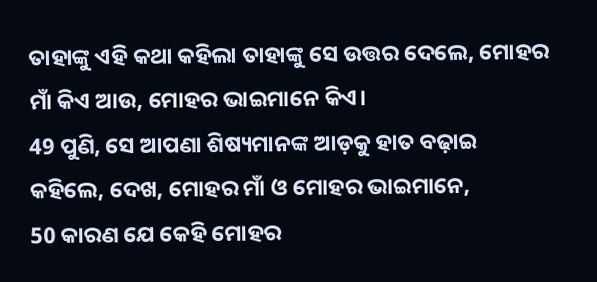ତାହାଙ୍କୁ ଏହି କଥା କହିଲା ତାହାଙ୍କୁ ସେ ଉତ୍ତର ଦେଲେ, ମୋହର ମାଁ କିଏ ଆଉ, ମୋହର ଭାଇମାନେ କିଏ।
49 ପୁଣି, ସେ ଆପଣା ଶିଷ୍ୟମାନଙ୍କ ଆଡ଼କୁ ହାତ ବଢ଼ାଇ କହିଲେ, ଦେଖ, ମୋହର ମାଁ ଓ ମୋହର ଭାଇମାନେ,
50 କାରଣ ଯେ କେହି ମୋହର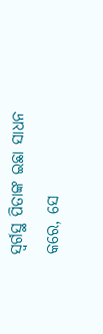ସ୍ୱର୍ଗସ୍ଥ ପିତାଙ୍କ ଇଛା ସାଧନ କରେ, ସେ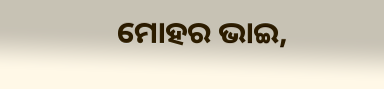ମୋହର ଭାଇ,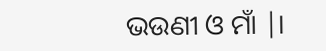ଭଉଣୀ ଓ ମାଁ |।